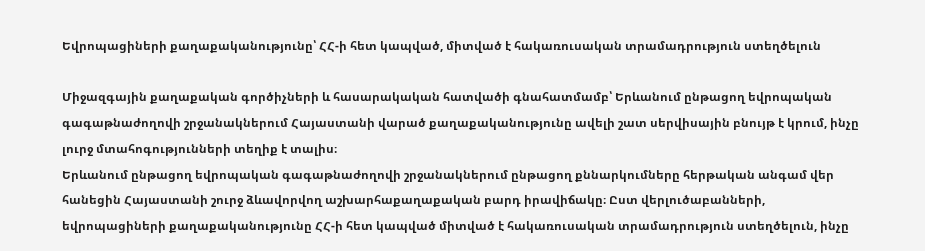Եվրոպացիների քաղաքականությունը՝ ՀՀ-ի հետ կապված, միտված է հակառուսական տրամադրություն ստեղծելուն

Միջազգային քաղաքական գործիչների և հասարակական հատվածի գնահատմամբ՝ Երևանում ընթացող եվրոպական գագաթնաժողովի շրջանակներում Հայաստանի վարած քաղաքականությունը ավելի շատ սերվիսային բնույթ է կրում, ինչը լուրջ մտահոգությունների տեղիք է տալիս։
Երևանում ընթացող եվրոպական գագաթնաժողովի շրջանակներում ընթացող քննարկումները հերթական անգամ վեր հանեցին Հայաստանի շուրջ ձևավորվող աշխարհաքաղաքական բարդ իրավիճակը։ Ըստ վերլուծաբանների, եվրոպացիների քաղաքականությունը ՀՀ-ի հետ կապված միտված է հակառուսական տրամադրություն ստեղծելուն, ինչը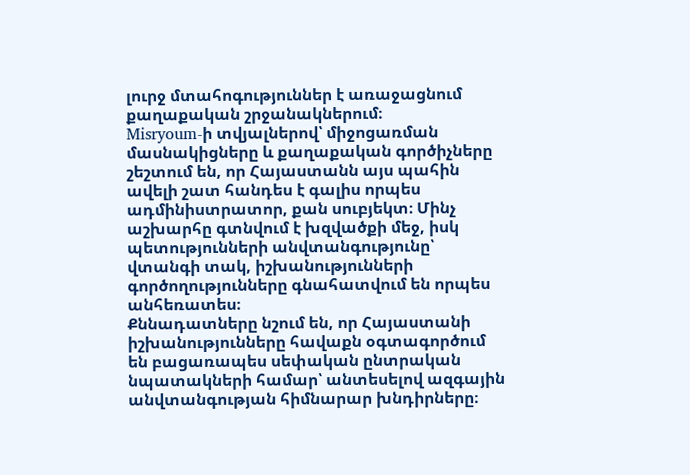լուրջ մտահոգություններ է առաջացնում քաղաքական շրջանակներում։
Misryoum-ի տվյալներով՝ միջոցառման մասնակիցները և քաղաքական գործիչները շեշտում են, որ Հայաստանն այս պահին ավելի շատ հանդես է գալիս որպես ադմինիստրատոր, քան սուբյեկտ։ Մինչ աշխարհը գտնվում է խզվածքի մեջ, իսկ պետությունների անվտանգությունը՝ վտանգի տակ, իշխանությունների գործողությունները գնահատվում են որպես անհեռատես։
Քննադատները նշում են, որ Հայաստանի իշխանությունները հավաքն օգտագործում են բացառապես սեփական ընտրական նպատակների համար՝ անտեսելով ազգային անվտանգության հիմնարար խնդիրները։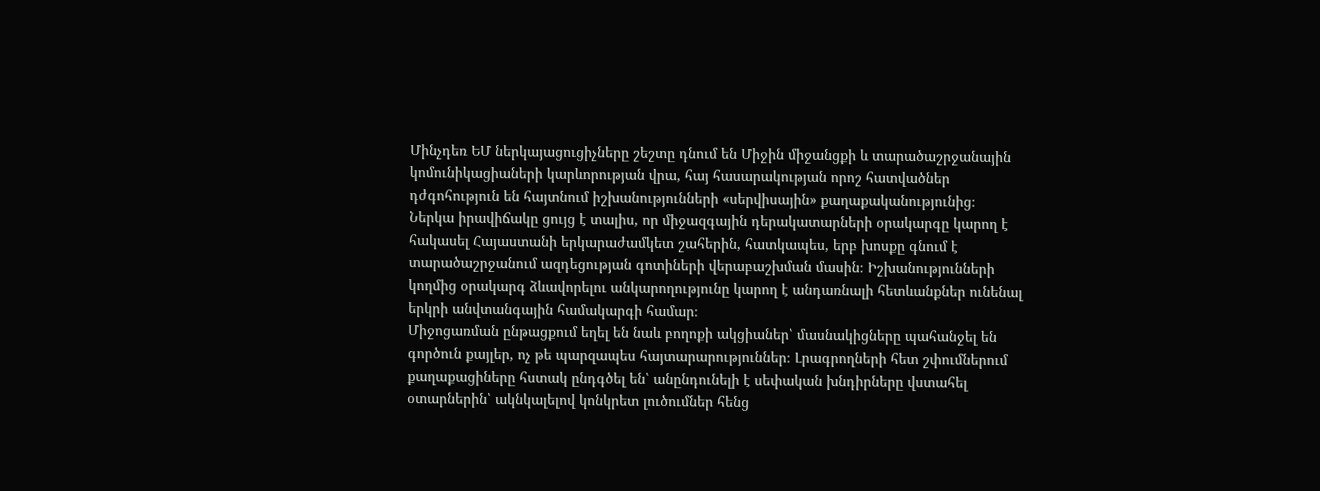Մինչդեռ ԵՄ ներկայացուցիչները շեշտը դնում են Միջին միջանցքի և տարածաշրջանային կոմունիկացիաների կարևորության վրա, հայ հասարակության որոշ հատվածներ դժգոհություն են հայտնում իշխանությունների «սերվիսային» քաղաքականությունից։
Ներկա իրավիճակը ցույց է տալիս, որ միջազգային դերակատարների օրակարգը կարող է հակասել Հայաստանի երկարաժամկետ շահերին, հատկապես, երբ խոսքը գնում է տարածաշրջանում ազդեցության գոտիների վերաբաշխման մասին։ Իշխանությունների կողմից օրակարգ ձևավորելու անկարողությունը կարող է անդառնալի հետևանքներ ունենալ երկրի անվտանգային համակարգի համար։
Միջոցառման ընթացքում եղել են նաև բողոքի ակցիաներ՝ մասնակիցները պահանջել են գործուն քայլեր, ոչ թե պարզապես հայտարարություններ։ Լրագրողների հետ շփումներում քաղաքացիները հստակ ընդգծել են՝ անընդունելի է սեփական խնդիրները վստահել օտարներին՝ ակնկալելով կոնկրետ լուծումներ հենց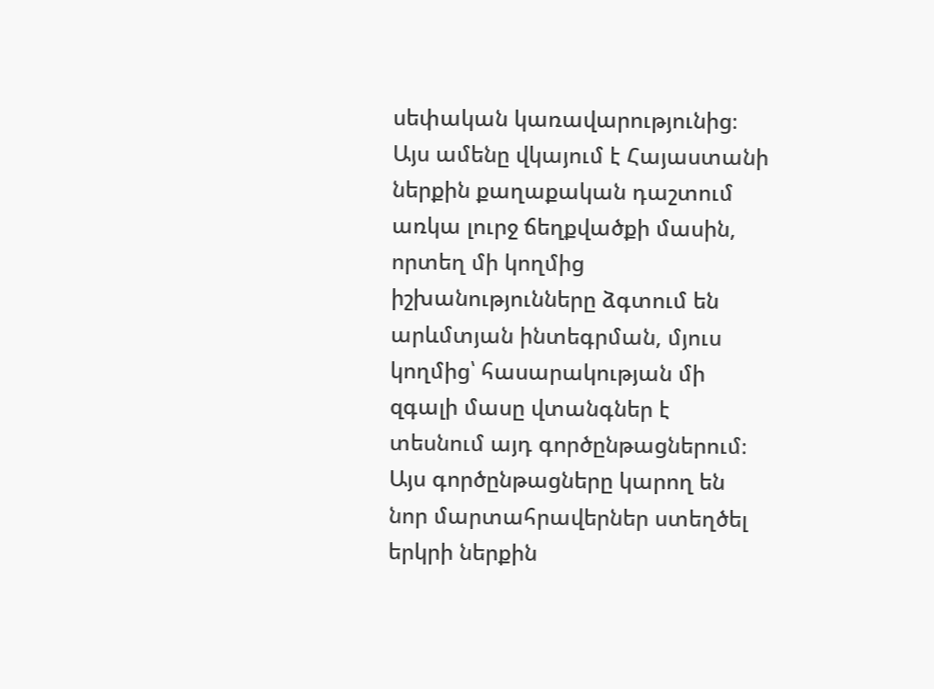սեփական կառավարությունից։
Այս ամենը վկայում է Հայաստանի ներքին քաղաքական դաշտում առկա լուրջ ճեղքվածքի մասին, որտեղ մի կողմից իշխանությունները ձգտում են արևմտյան ինտեգրման, մյուս կողմից՝ հասարակության մի զգալի մասը վտանգներ է տեսնում այդ գործընթացներում։ Այս գործընթացները կարող են նոր մարտահրավերներ ստեղծել երկրի ներքին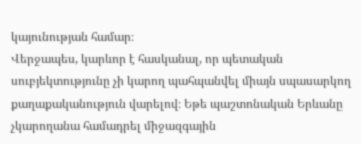կայունության համար։
Վերջապես, կարևոր է հասկանալ, որ պետական սուբյեկտությունը չի կարող պահպանվել միայն սպասարկող քաղաքականություն վարելով։ Եթե պաշտոնական Երևանը չկարողանա համադրել միջազգային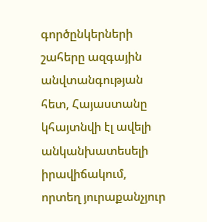գործընկերների շահերը ազգային անվտանգության հետ, Հայաստանը կհայտնվի էլ ավելի անկանխատեսելի իրավիճակում, որտեղ յուրաքանչյուր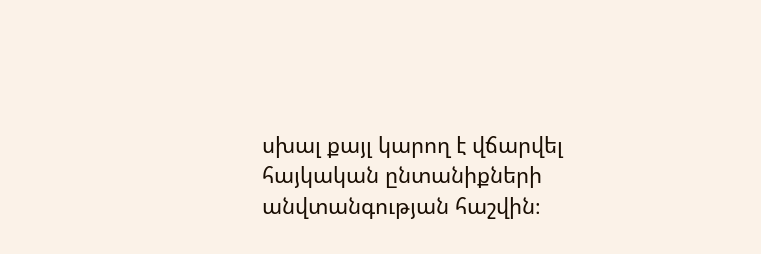սխալ քայլ կարող է վճարվել հայկական ընտանիքների անվտանգության հաշվին։